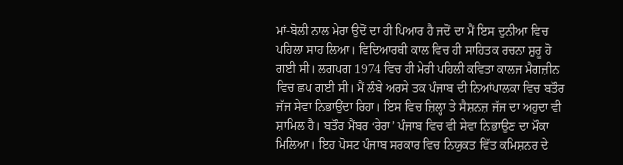ਮਾਂ-ਬੋਲੀ ਨਾਲ ਮੇਰਾ ਉਦੋਂ ਦਾ ਹੀ ਪਿਆਰ ਹੈ ਜਦੋਂ ਦਾ ਮੈਂ ਇਸ ਦੁਨੀਆ ਵਿਚ ਪਹਿਲਾ ਸਾਹ ਲਿਆ। ਵਿਦਿਆਰਥੀ ਕਾਲ ਵਿਚ ਹੀ ਸਾਹਿਤਕ ਰਚਨਾ ਸ਼ੁਰੂ ਹੋ ਗਈ ਸੀ। ਲਗਪਗ 1974 ਵਿਚ ਹੀ ਮੇਰੀ ਪਹਿਲੀ ਕਵਿਤਾ ਕਾਲਜ ਮੈਗਜ਼ੀਨ ਵਿਚ ਛਪ ਗਈ ਸੀ। ਮੈਂ ਲੰਬੇ ਅਰਸੇ ਤਕ ਪੰਜਾਬ ਦੀ ਨਿਆਂਪਾਲਕਾ ਵਿਚ ਬਤੌਰ ਜੱਜ ਸੇਵਾ ਨਿਭਾਉਂਦਾ ਰਿਹਾ। ਇਸ ਵਿਚ ਜ਼ਿਲ੍ਹਾ ਤੇ ਸੈਸ਼ਨਜ਼ ਜੱਜ ਦਾ ਅਹੁਦਾ ਵੀ ਸ਼ਾਮਿਲ ਹੈ। ਬਤੌਰ ਮੈਂਬਰ ‘ਰੇਰਾ’ ਪੰਜਾਬ ਵਿਚ ਵੀ ਸੇਵਾ ਨਿਭਾਉਣ ਦਾ ਮੌਕਾ ਮਿਲਿਆ। ਇਹ ਪੋਸਟ ਪੰਜਾਬ ਸਰਕਾਰ ਵਿਚ ਨਿਯੁਕਤ ਵਿੱਤ ਕਮਿਸ਼ਨਰ ਦੇ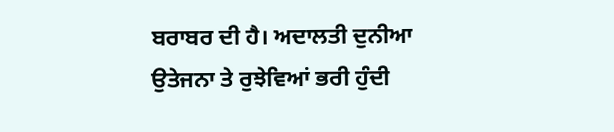ਬਰਾਬਰ ਦੀ ਹੈ। ਅਦਾਲਤੀ ਦੁਨੀਆ ਉਤੇਜਨਾ ਤੇ ਰੁਝੇਵਿਆਂ ਭਰੀ ਹੁੰਦੀ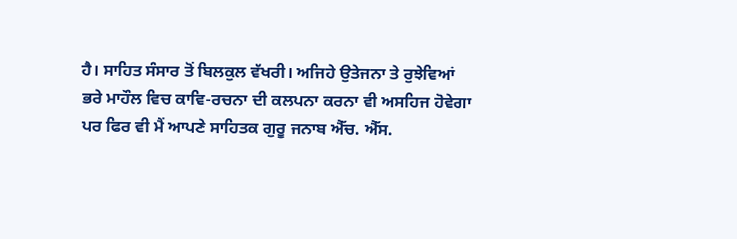ਹੈ। ਸਾਹਿਤ ਸੰਸਾਰ ਤੋਂ ਬਿਲਕੁਲ ਵੱਖਰੀ। ਅਜਿਹੇ ਉਤੇਜਨਾ ਤੇ ਰੁਝੇਵਿਆਂ ਭਰੇ ਮਾਹੌਲ ਵਿਚ ਕਾਵਿ-ਰਚਨਾ ਦੀ ਕਲਪਨਾ ਕਰਨਾ ਵੀ ਅਸਹਿਜ ਹੋਵੇਗਾ ਪਰ ਫਿਰ ਵੀ ਮੈਂ ਆਪਣੇ ਸਾਹਿਤਕ ਗੁਰੂ ਜਨਾਬ ਐੱਚ. ਐੱਸ.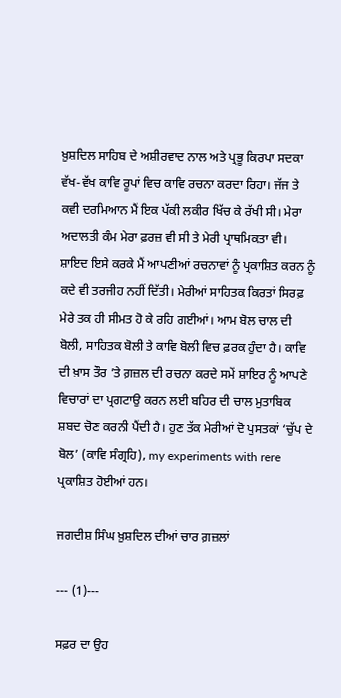ਖ਼ੁਸ਼ਦਿਲ ਸਾਹਿਬ ਦੇ ਅਸ਼ੀਰਵਾਦ ਨਾਲ ਅਤੇ ਪ੍ਰਭੂ ਕਿਰਪਾ ਸਦਕਾ ਵੱਖ-ਵੱਖ ਕਾਵਿ ਰੂਪਾਂ ਵਿਚ ਕਾਵਿ ਰਚਨਾ ਕਰਦਾ ਰਿਹਾ। ਜੱਜ ਤੇ ਕਵੀ ਦਰਮਿਆਨ ਮੈਂ ਇਕ ਪੱਕੀ ਲਕੀਰ ਖਿੱਚ ਕੇ ਰੱਖੀ ਸੀ। ਮੇਰਾ ਅਦਾਲਤੀ ਕੰਮ ਮੇਰਾ ਫ਼ਰਜ਼ ਵੀ ਸੀ ਤੇ ਮੇਰੀ ਪ੍ਰਾਥਮਿਕਤਾ ਵੀ। ਸ਼ਾਇਦ ਇਸੇ ਕਰਕੇ ਮੈਂ ਆਪਣੀਆਂ ਰਚਨਾਵਾਂ ਨੂੰ ਪ੍ਰਕਾਸ਼ਿਤ ਕਰਨ ਨੂੰ ਕਦੇ ਵੀ ਤਰਜੀਹ ਨਹੀਂ ਦਿੱਤੀ। ਮੇਰੀਆਂ ਸਾਹਿਤਕ ਕਿਰਤਾਂ ਸਿਰਫ਼ ਮੇਰੇ ਤਕ ਹੀ ਸੀਮਤ ਹੋ ਕੇ ਰਹਿ ਗਈਆਂ। ਆਮ ਬੋਲ ਚਾਲ ਦੀ ਬੋਲੀ, ਸਾਹਿਤਕ ਬੋਲੀ ਤੇ ਕਾਵਿ ਬੋਲੀ ਵਿਚ ਫ਼ਰਕ ਹੁੰਦਾ ਹੈ। ਕਾਵਿ ਦੀ ਖ਼ਾਸ ਤੌਰ ’ਤੇ ਗ਼ਜ਼ਲ ਦੀ ਰਚਨਾ ਕਰਦੇ ਸਮੇਂ ਸ਼ਾਇਰ ਨੂੰ ਆਪਣੇ ਵਿਚਾਰਾਂ ਦਾ ਪ੍ਰਗਟਾਉ ਕਰਨ ਲਈ ਬਹਿਰ ਦੀ ਚਾਲ ਮੁਤਾਬਿਕ ਸ਼ਬਦ ਚੋਣ ਕਰਨੀ ਪੈਂਦੀ ਹੈ। ਹੁਣ ਤੱਕ ਮੇਰੀਆਂ ਦੋ ਪੁਸਤਕਾਂ ‘ਚੁੱਪ ਦੇ ਬੋਲ’ (ਕਾਵਿ ਸੰਗ੍ਰਹਿ), my experiments with rere ਪ੍ਰਕਾਸ਼ਿਤ ਹੋਈਆਂ ਹਨ।

ਜਗਦੀਸ਼ ਸਿੰਘ ਖ਼ੁਸ਼ਦਿਲ ਦੀਆਂ ਚਾਰ ਗ਼ਜ਼ਲਾਂ

--- (1)---

ਸਫ਼ਰ ਦਾ ਉਹ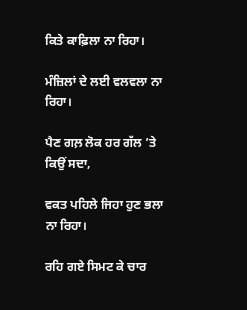ਕਿਤੇ ਕਾਫ਼ਿਲਾ ਨਾ ਰਿਹਾ।

ਮੰਜ਼ਿਲਾਂ ਦੇ ਲਈ ਵਲਵਲਾ ਨਾ ਰਿਹਾ।

ਪੈਣ ਗਲ਼ ਲੋਕ ਹਰ ਗੱਲ ’ਤੇ ਕਿਉਂ ਸਦਾ,

ਵਕਤ ਪਹਿਲੇ ਜਿਹਾ ਹੁਣ ਭਲਾ ਨਾ ਰਿਹਾ।

ਰਹਿ ਗਏ ਸਿਮਟ ਕੇ ਚਾਰ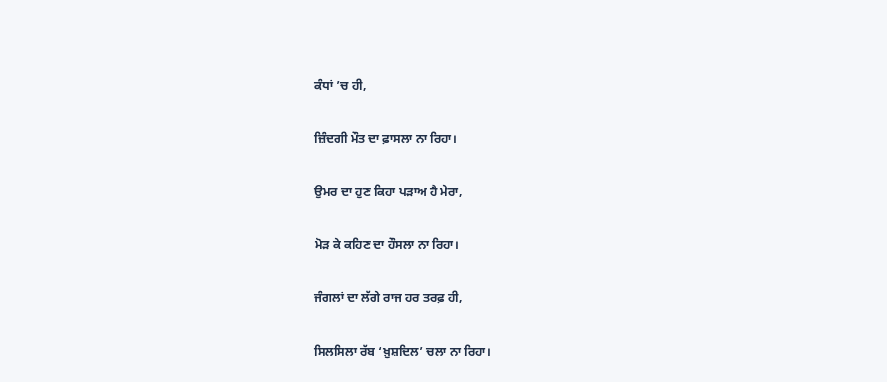ਕੰਧਾਂ ’ਚ ਹੀ,

ਜ਼ਿੰਦਗੀ ਮੌਤ ਦਾ ਫ਼ਾਸਲਾ ਨਾ ਰਿਹਾ।

ਉਮਰ ਦਾ ਹੁਣ ਕਿਹਾ ਪੜਾਅ ਹੈ ਮੇਰਾ,

ਮੋੜ ਕੇ ਕਹਿਣ ਦਾ ਹੌਸਲਾ ਨਾ ਰਿਹਾ।

ਜੰਗਲਾਂ ਦਾ ਲੱਗੇ ਰਾਜ ਹਰ ਤਰਫ਼ ਹੀ,

ਸਿਲਸਿਲਾ ਰੱਬ ‘ਖ਼ੁਸ਼ਦਿਲ’ ਚਲਾ ਨਾ ਰਿਹਾ।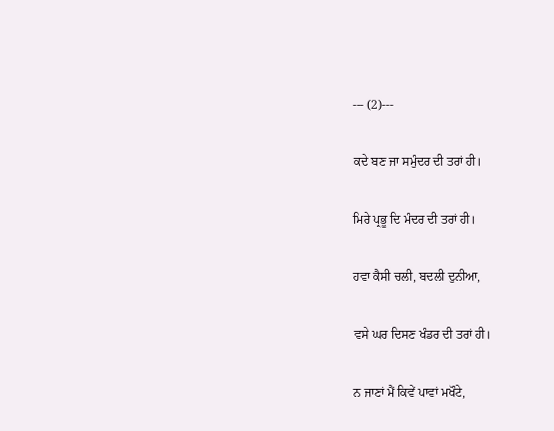--- (2)---

ਕਦੇ ਬਣ ਜਾ ਸਮੁੰਦਰ ਦੀ ਤਰਾਂ ਹੀ।

ਮਿਰੇ ਪ੍ਰਭੂ ਦਿ ਮੰਦਰ ਦੀ ਤਰਾਂ ਹੀ।

ਹਵਾ ਕੈਸੀ ਚਲੀ, ਬਦਲੀ ਦੁਨੀਆ,

ਵਸੇ ਘਰ ਦਿਸਣ ਖੰਡਰ ਦੀ ਤਰਾਂ ਹੀ।

ਨ ਜਾਣਾਂ ਮੈਂ ਕਿਵੇਂ ਪਾਵਾਂ ਮਖੌਟੇ,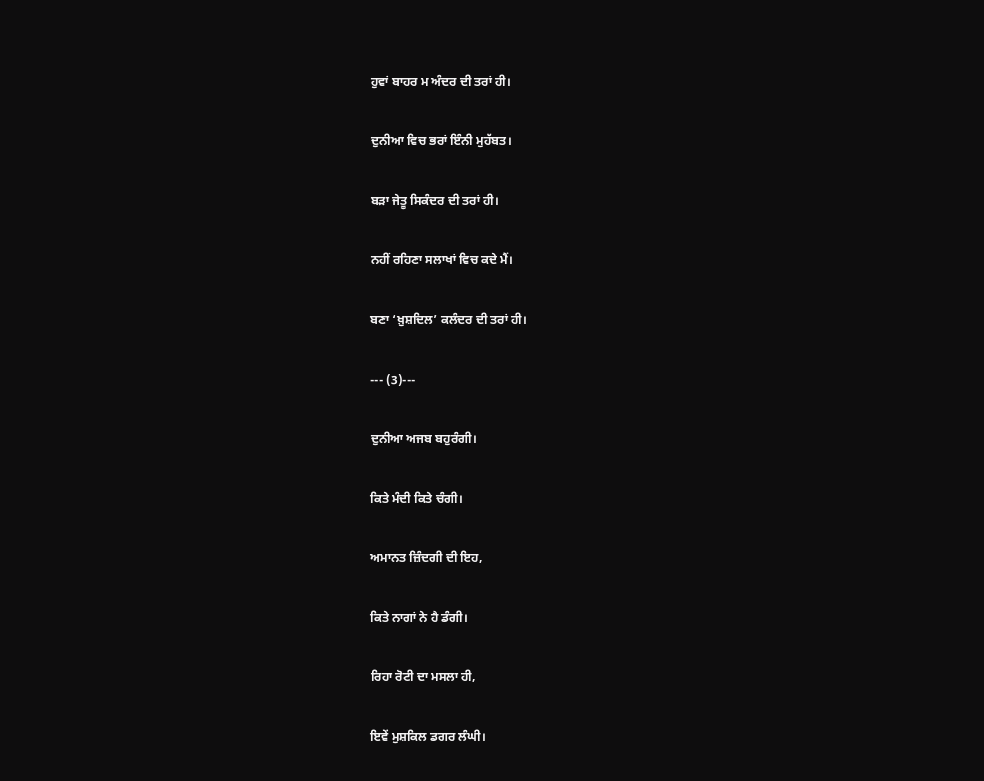ਹੁਵਾਂ ਬਾਹਰ ਮ ਅੰਦਰ ਦੀ ਤਰਾਂ ਹੀ।

ਦੁਨੀਆ ਵਿਚ ਭਰਾਂ ਇੰਨੀ ਮੁਹੱਬਤ।

ਬੜਾ ਜੇਤੂ ਸਿਕੰਦਰ ਦੀ ਤਰਾਂ ਹੀ।

ਨਹੀਂ ਰਹਿਣਾ ਸਲਾਖਾਂ ਵਿਚ ਕਦੇ ਮੈਂ।

ਬਣਾ ‘ਖ਼ੁਸ਼ਦਿਲ’ ਕਲੰਦਰ ਦੀ ਤਰਾਂ ਹੀ।

--- (3)---

ਦੁਨੀਆ ਅਜਬ ਬਹੁਰੰਗੀ।

ਕਿਤੇ ਮੰਦੀ ਕਿਤੇ ਚੰਗੀ।

ਅਮਾਨਤ ਜ਼ਿੰਦਗੀ ਦੀ ਇਹ,

ਕਿਤੇ ਨਾਗਾਂ ਨੇ ਹੈ ਡੰਗੀ।

ਰਿਹਾ ਰੋਟੀ ਦਾ ਮਸਲਾ ਹੀ,

ਇਵੇਂ ਮੁਸ਼ਕਿਲ ਡਗਰ ਲੰਘੀ।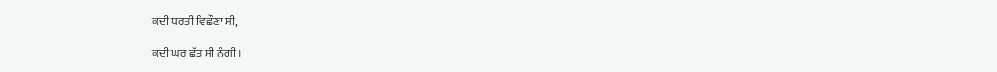ਕਦੀ ਧਰਤੀ ਵਿਛੌਣਾ ਸੀ,

ਕਦੀ ਘਰ ਛੱਤ ਸੀ ਨੰਗੀ।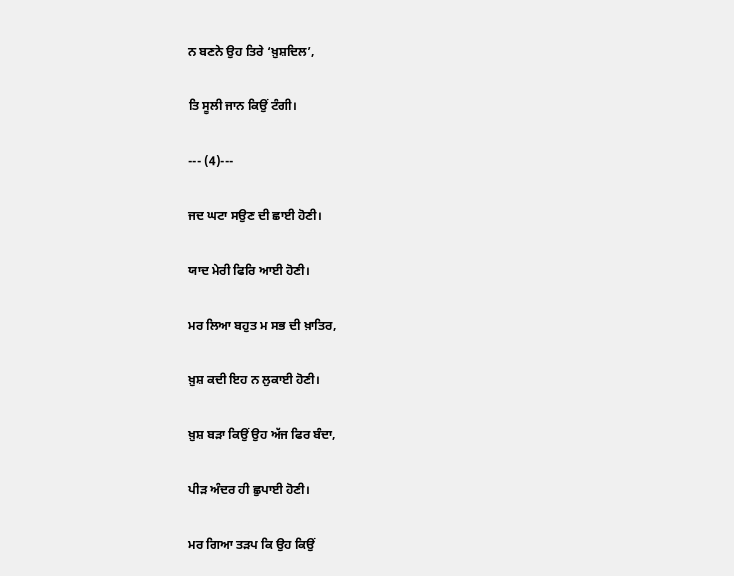ਨ ਬਣਨੇ ਉਹ ਤਿਰੇ ‘ਖ਼ੁਸ਼ਦਿਲ’,

ਤਿ ਸੂਲੀ ਜਾਨ ਕਿਉਂ ਟੰਗੀ।

--- (4)---

ਜਦ ਘਟਾ ਸਉਣ ਦੀ ਛਾਈ ਹੋਣੀ।

ਯਾਦ ਮੇਰੀ ਫਿਰਿ ਆਈ ਹੋਣੀ।

ਮਰ ਲਿਆ ਬਹੁਤ ਮ ਸਭ ਦੀ ਖ਼ਾਤਿਰ,

ਖ਼ੁਸ਼ ਕਦੀ ਇਹ ਨ ਲੁਕਾਈ ਹੋਣੀ।

ਖ਼ੁਸ਼ ਬੜਾ ਕਿਉਂ ਉਹ ਅੱਜ ਫਿਰ ਬੰਦਾ,

ਪੀੜ ਅੰਦਰ ਹੀ ਛੁਪਾਈ ਹੋਣੀ।

ਮਰ ਗਿਆ ਤੜਪ ਕਿ ਉਹ ਕਿਉਂ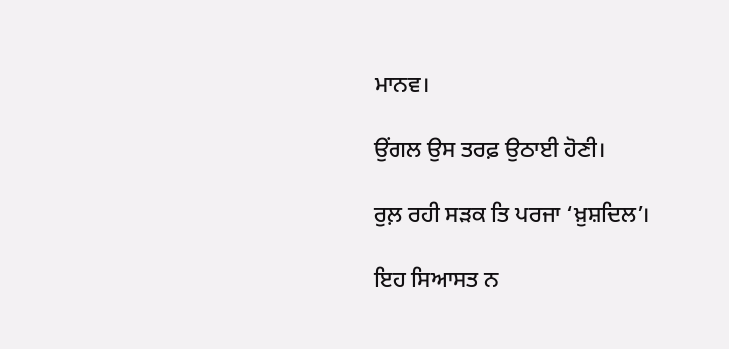ਮਾਨਵ।

ਉਂਗਲ ਉਸ ਤਰਫ਼ ਉਠਾਈ ਹੋਣੀ।

ਰੁਲ਼ ਰਹੀ ਸੜਕ ਤਿ ਪਰਜਾ ‘ਖ਼ੁਸ਼ਦਿਲ’।

ਇਹ ਸਿਆਸਤ ਨ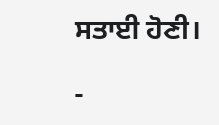ਸਤਾਈ ਹੋਣੀ।

-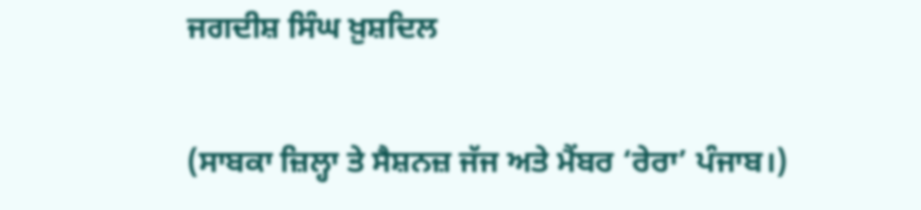ਜਗਦੀਸ਼ ਸਿੰਘ ਖ਼ੁਸ਼ਦਿਲ

(ਸਾਬਕਾ ਜ਼ਿਲ੍ਹਾ ਤੇ ਸੈਸ਼ਨਜ਼ ਜੱਜ ਅਤੇ ਮੈਂਬਰ ‘ਰੇਰਾ’ ਪੰਜਾਬ।)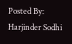Posted By: Harjinder Sodhi